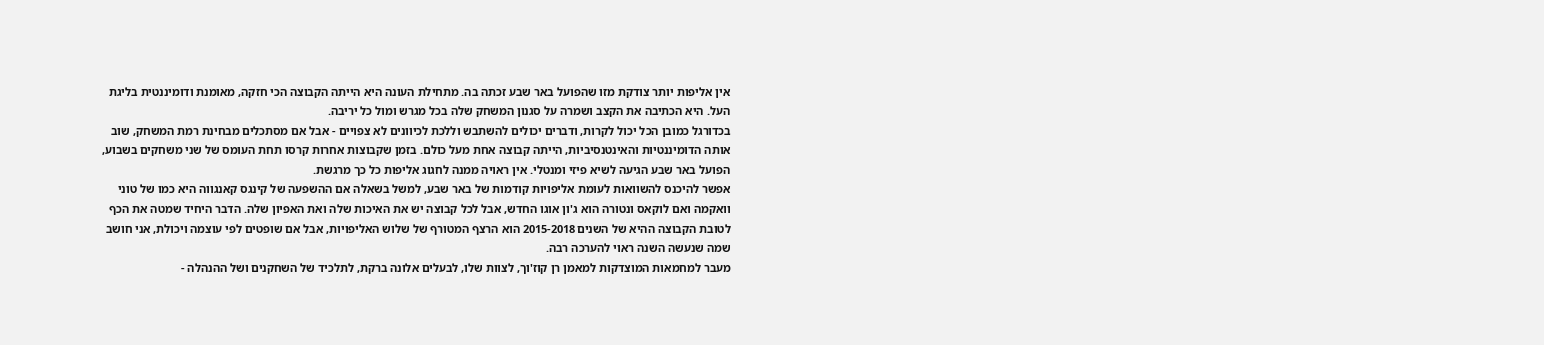אין אליפות יותר צודקת מזו שהפועל באר שבע זכתה בה. מתחילת העונה היא הייתה הקבוצה הכי חזקה, מאומנת ודומיננטית בליגת העל. היא הכתיבה את הקצב ושמרה על סגנון המשחק שלה בכל מגרש ומול כל יריבה.
בכדורגל כמובן הכל יכול לקרות, ודברים יכולים להשתבש וללכת לכיוונים לא צפויים - אבל אם מסתכלים מבחינת רמת המשחק, שוב אותה הדומיננטיות והאינטנסיביות, הייתה קבוצה אחת מעל כולם. בזמן שקבוצות אחרות קרסו תחת העומס של שני משחקים בשבוע, הפועל באר שבע הגיעה לשיא פיזי ומנטלי. אין ראויה ממנה לחגוג אליפות כל כך מרגשת.
אפשר להיכנס להשוואות לעומת אליפויות קודמות של באר שבע, למשל בשאלה אם ההשפעה של קינגס קאנגווה היא כמו של טוני וואקמה ואם לוקאס ונטורה הוא ג'ון אוגו החדש, אבל לכל קבוצה יש את האיכות שלה ואת האפיון שלה. הדבר היחיד שמטה את הכף לטובת הקבוצה ההיא של השנים 2015-2018 הוא הרצף המטורף של שלוש האליפויות, אבל אם שופטים לפי עוצמה ויכולת, אני חושב שמה שנעשה השנה ראוי להערכה רבה.
מעבר למחמאות המוצדקות למאמן רן קוז'וך, לצוות שלו, לבעלים אלונה ברקת, לתלכיד של השחקנים ושל ההנהלה -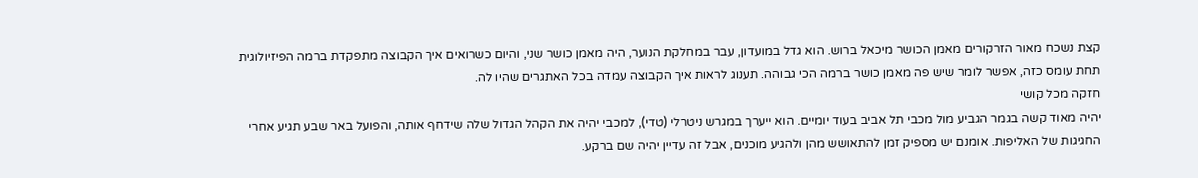קצת נשכח מאור הזרקורים מאמן הכושר מיכאל ברוש. הוא גדל במועדון, עבר במחלקת הנוער, היה מאמן כושר שני, והיום כשרואים איך הקבוצה מתפקדת ברמה הפיזיולוגית תחת עומס כזה, אפשר לומר שיש פה מאמן כושר ברמה הכי גבוהה. תענוג לראות איך הקבוצה עמדה בכל האתגרים שהיו לה.
חזקה מכל קושי
יהיה מאוד קשה בגמר הגביע מול מכבי תל אביב בעוד יומיים. הוא ייערך במגרש ניטרלי (טדי), למכבי יהיה את הקהל הגדול שלה שידחף אותה, והפועל באר שבע תגיע אחרי החגיגות של האליפות. אומנם יש מספיק זמן להתאושש מהן ולהגיע מוכנים, אבל זה עדיין יהיה שם ברקע.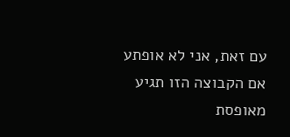עם זאת, אני לא אופתע אם הקבוצה הזו תגיע מאופסת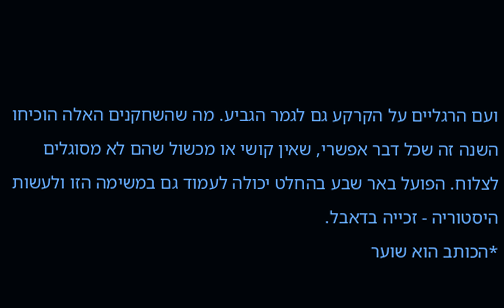ועם הרגליים על הקרקע גם לגמר הגביע. מה שהשחקנים האלה הוכיחו השנה זה שכל דבר אפשרי, שאין קושי או מכשול שהם לא מסוגלים לצלוח. הפועל באר שבע בהחלט יכולה לעמוד גם במשימה הזו ולעשות היסטוריה - זכייה בדאבל.
*הכותב הוא שוער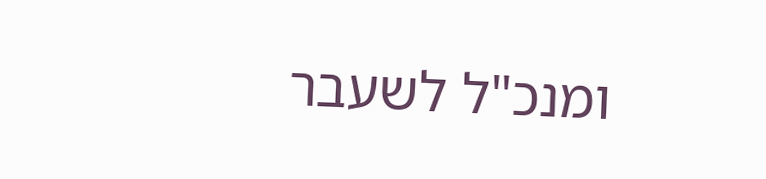ומנכ"ל לשעבר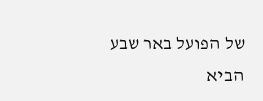של הפועל באר שבע
הביא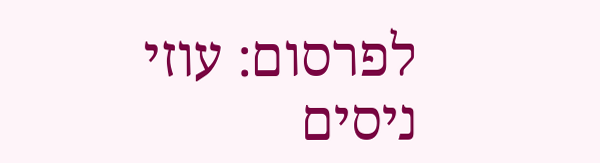לפרסום: עוזי ניסים